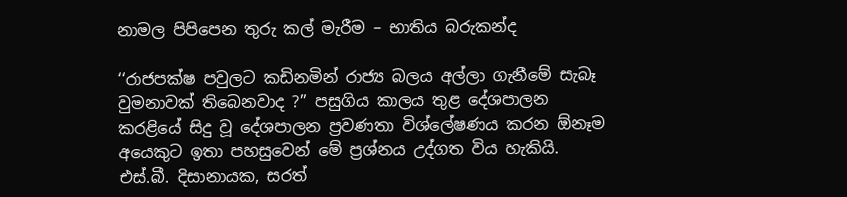නාමල පිපිපෙන තුරු කල් මැරීම – භාතිය බරුකන්ද

‘‘රාජපක්ෂ පවුලට කඩිනමින් රාජ්‍ය බලය අල්ලා ගැනීමේ සැබෑ වුමනාවක් තිබෙනවාද ?’’ පසුගිය කාලය තුළ දේශපාලන කරළියේ සිදු වූ දේශපාලන ප්‍රවණතා විශ්ලේෂණය කරන ඕනෑම අයෙකුට ඉතා පහසුවෙන් මේ ප්‍රශ්නය උද්ගත විය හැකියි. එස්.බී. දිසානායක, සරත්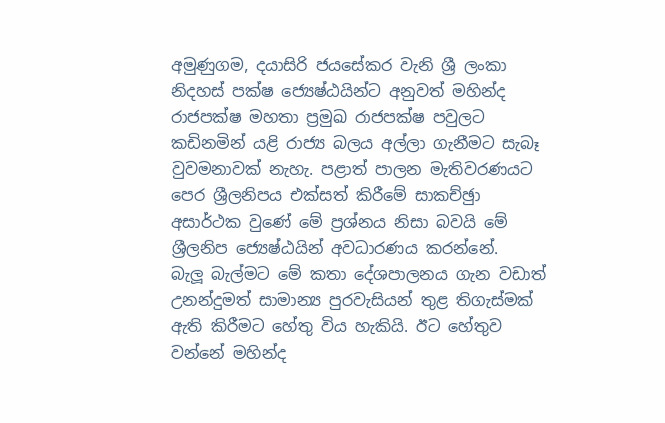අමුණුගම, දයාසිරි ජයසේකර වැනි ශ්‍රී ලංකා නිදහස් පක්ෂ ජ්‍යෙෂ්ඨයින්ට අනුවත් මහින්ද රාජපක්ෂ මහතා ප්‍රමුඛ රාජපක්ෂ පවුලට කඩිනමින් යළි රාජ්‍ය බලය අල්ලා ගැනීමට සැබෑ වුවමනාවක් නැහැ. පළාත් පාලන මැතිවරණයට පෙර ශ්‍රීලනිපය එක්සත් කිරීමේ සාකච්ඡුා අසාර්ථක වුණේ මේ ප්‍රශ්නය නිසා බවයි මේ ශ්‍රීලනිප ජ්‍යෙෂ්ඨයින් අවධාරණය කරන්නේ.
බැලූ බැල්මට මේ කතා දේශපාලනය ගැන වඩාත් උනන්දුමත් සාමාන්‍ය පුරවැසියන් තුළ තිගැස්මක් ඇති කිරීමට හේතු විය හැකියි. ඊට හේතුව වන්නේ මහින්ද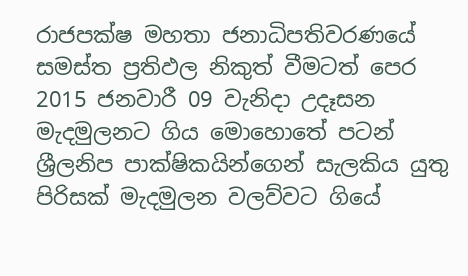රාජපක්ෂ මහතා ජනාධිපතිවරණයේ සමස්ත ප්‍රතිඵල නිකුත් වීමටත් පෙර 2015 ජනවාරී 09 වැනිදා උදෑසන මැදමුලනට ගිය මොහොතේ පටන් ශ්‍රීලනිප පාක්ෂිකයින්ගෙන් සැලකිය යුතු පිරිසක් මැදමුලන වලව්වට ගියේ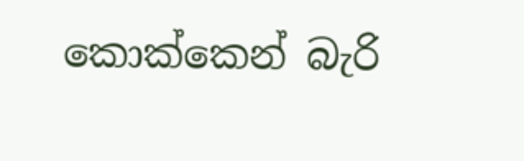කොක්කෙන් බැරි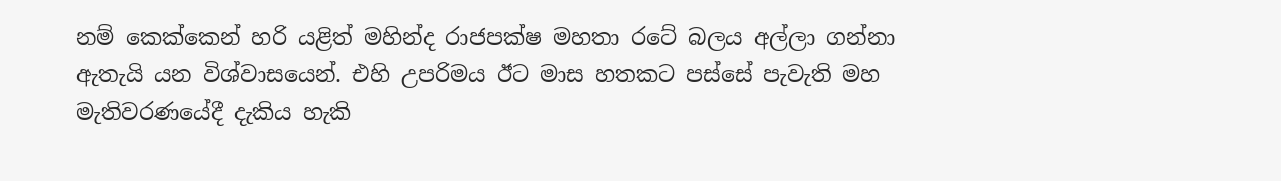නම් කෙක්කෙන් හරි යළිත් මහින්ද රාජපක්ෂ මහතා රටේ බලය අල්ලා ගන්නා ඇතැයි යන විශ්වාසයෙන්. එහි උපරිමය ඊට මාස හතකට පස්සේ පැවැති මහ මැතිවරණයේදී දැකිය හැකි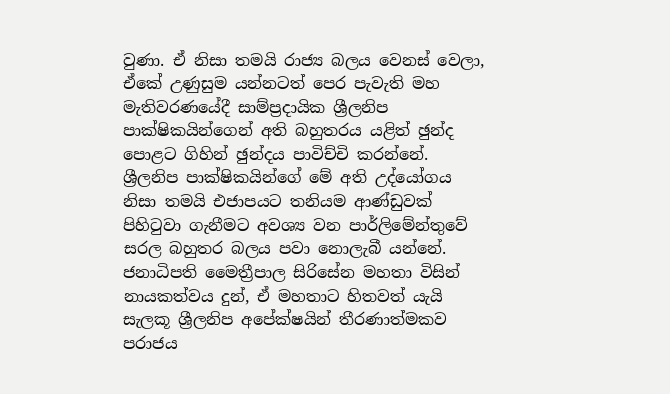වුණා. ඒ නිසා තමයි රාජ්‍ය බලය වෙනස් වෙලා, ඒකේ උණුසුම යන්නටත් පෙර පැවැති මහ මැතිවරණයේදී සාම්ප්‍රදායික ශ්‍රීලනිප පාක්ෂිකයින්ගෙන් අති බහුතරය යළිත් ඡුන්ද පොළට ගිහින් ඡුන්දය පාවිච්චි කරන්නේ. ශ්‍රීලනිප පාක්ෂිකයින්ගේ මේ අති උද්යෝගය නිසා තමයි එජාපයට තනියම ආණ්ඩුවක් පිහිටුවා ගැනීමට අවශ්‍ය වන පාර්ලිමේන්තුවේ සරල බහුතර බලය පවා නොලැබී යන්නේ. ජනාධිපති මෛත්‍රීපාල සිරිසේන මහතා විසින් නායකත්වය දුන්, ඒ මහතාට හිතවත් යැයි සැලකූ ශ්‍රීලනිප අපේක්ෂයින් තීරණාත්මකව පරාජය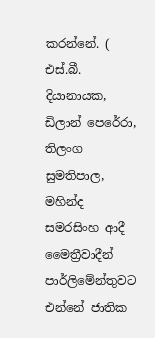කරන්නේ. ( එස්.බී. දියානායක, ඩිලාන් පෙරේරා, තිලංග සුමතිපාල, මහින්ද සමරසිංහ ආදී මෛත්‍රීවාදීන් පාර්ලිමේන්තුවට එන්නේ ජාතික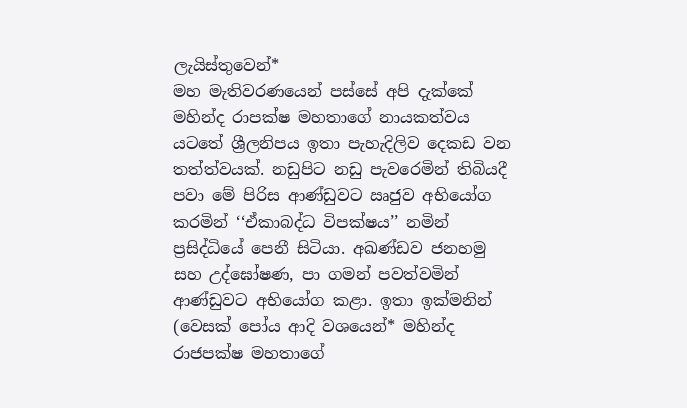ලැයිස්තුවෙන්*
මහ මැතිවරණයෙන් පස්සේ අපි දැක්කේ මහින්ද රාපක්ෂ මහතාගේ නායකත්වය යටතේ ශ්‍රීලනිපය ඉතා පැහැදිලිව දෙකඩ වන තත්ත්වයක්. නඩුපිට නඩු පැවරෙමින් තිබියදී පවා මේ පිරිස ආණ්ඩුවට ඍජුව අභියෝග කරමින් ‘‘ඒකාබද්ධ විපක්ෂය’’ නමින් ප්‍රසිද්ධියේ පෙනී සිටියා. අඛණ්ඩව ජනහමු සහ උද්ඝෝෂණ, පා ගමන් පවත්වමින් ආණ්ඩුවට අභියෝග කළා. ඉතා ඉක්මනින් (වෙසක් පෝය ආදි වශයෙන්* මහින්ද රාජපක්ෂ මහතාගේ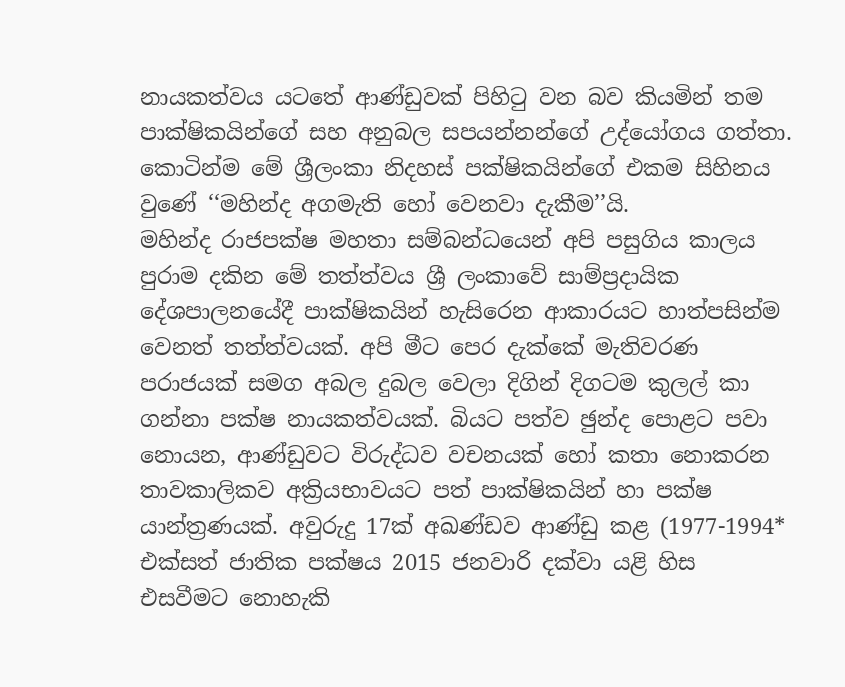නායකත්වය යටතේ ආණ්ඩුවක් පිහිටු වන බව කියමින් තම පාක්ෂිකයින්ගේ සහ අනුබල සපයන්නන්ගේ උද්යෝගය ගත්තා. කොටින්ම මේ ශ්‍රීලංකා නිදහස් පක්ෂිකයින්ගේ එකම සිහිනය වුණේ ‘‘මහින්ද අගමැති හෝ වෙනවා දැකීම’’යි.
මහින්ද රාජපක්ෂ මහතා සම්බන්ධයෙන් අපි පසුගිය කාලය පුරාම දකින මේ තත්ත්වය ශ්‍රී ලංකාවේ සාම්ප්‍රදායික දේශපාලනයේදී පාක්ෂිකයින් හැසිරෙන ආකාරයට හාත්පසින්ම වෙනත් තත්ත්වයක්. අපි මීට පෙර දැක්කේ මැතිවරණ පරාජයක් සමග අබල දුබල වෙලා දිගින් දිගටම කුලල් කා ගන්නා පක්ෂ නායකත්වයක්. බියට පත්ව ඡුන්ද පොළට පවා නොයන, ආණ්ඩුවට විරුද්ධව වචනයක් හෝ කතා නොකරන තාවකාලිකව අක්‍රියභාවයට පත් පාක්ෂිකයින් හා පක්ෂ යාන්ත්‍රණයක්. අවුරුදු 17ක් අඛණ්ඩව ආණ්ඩු කළ (1977-1994* එක්සත් ජාතික පක්ෂය 2015 ජනවාරි දක්වා යළි හිස එසවීමට නොහැකි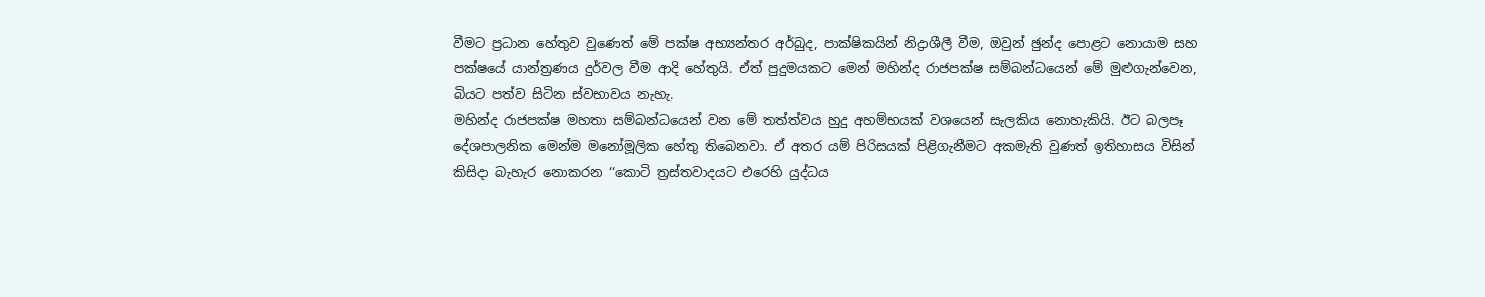වීමට ප්‍රධාන හේතුව වුණෙත් මේ පක්ෂ අභ්‍යන්තර අර්බුද, පාක්ෂිකයින් නිද්‍රාශීලී වීම, ඔවුන් ඡුන්ද පොළට නොයාම සහ පක්ෂයේ යාන්ත්‍රණය දුර්වල වීම ආදි හේතුයි. ඒත් පුදුමයකට මෙන් මහින්ද රාජපක්ෂ සම්බන්ධයෙන් මේ මුළුගැන්වෙන, බියට පත්ව සිටින ස්වභාවය නැහැ.
මහින්ද රාජපක්ෂ මහතා සම්බන්ධයෙන් වන මේ තත්ත්වය හුදු අහම්භයක් වශයෙන් සැලකිය නොහැකියි. ඊට බලපෑ දේශපාලනික මෙන්ම මනෝමූලික හේතු තිබෙනවා. ඒ අතර යම් පිරිසයක් පිළිගැනීමට අකමැති වුණත් ඉතිහාසය විසින් කිසිදා බැහැර නොකරන ‘‘කොටි ත්‍රස්තවාදයට එරෙහි යුද්ධය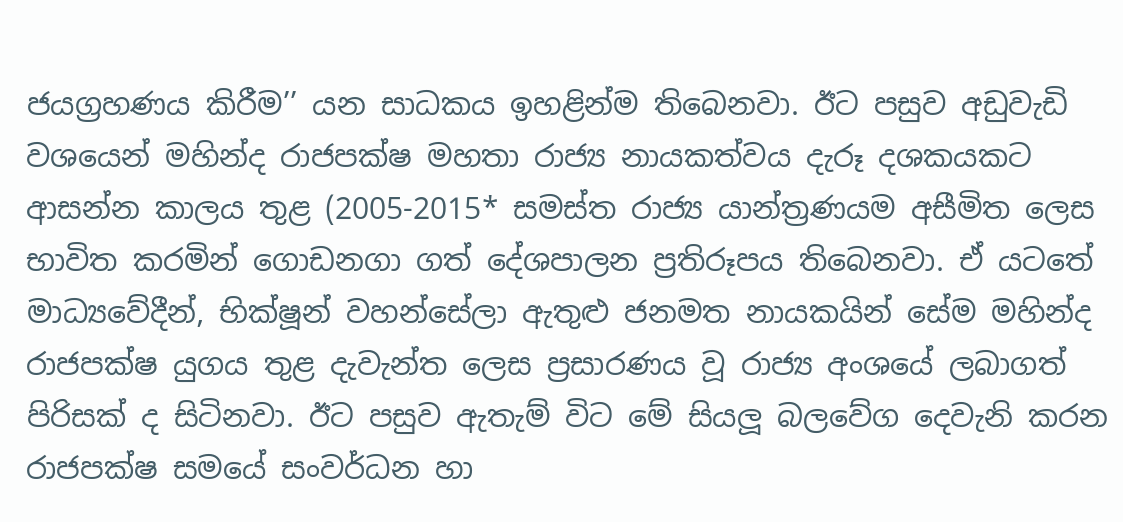ජයග්‍රහණය කිරීම’’ යන සාධකය ඉහළින්ම තිබෙනවා. ඊට පසුව අඩුවැඩි වශයෙන් මහින්ද රාජපක්ෂ මහතා රාජ්‍ය නායකත්වය දැරූ දශකයකට ආසන්න කාලය තුළ (2005-2015* සමස්ත රාජ්‍ය යාන්ත්‍රණයම අසීමිත ලෙස භාවිත කරමින් ගොඩනගා ගත් දේශපාලන ප්‍රතිරූපය තිබෙනවා. ඒ යටතේ මාධ්‍යවේදීන්, භික්ෂූන් වහන්සේලා ඇතුළු ජනමත නායකයින් සේම මහින්ද රාජපක්ෂ යුගය තුළ දැවැන්ත ලෙස ප්‍රසාරණය වූ රාජ්‍ය අංශයේ ලබාගත් පිරිසක් ද සිටිනවා. ඊට පසුව ඇතැම් විට මේ සියලූ බලවේග දෙවැනි කරන රාජපක්ෂ සමයේ සංවර්ධන හා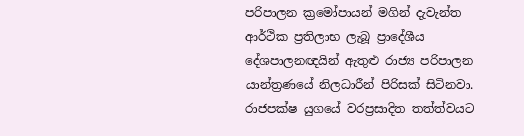පරිපාලන ක්‍රමෝපායන් මගින් දැවැන්ත ආර්ථික ප්‍රතිලාභ ලැබූ ප්‍රාදේශීය දේශපාලනඥයින් ඇතුළු රාජ්‍ය පරිපාලන යාන්ත්‍රණයේ නිලධාරීන් පිරිසක් සිටිනවා. රාජපක්ෂ යුගයේ වරප්‍රසාදිත තත්ත්වයට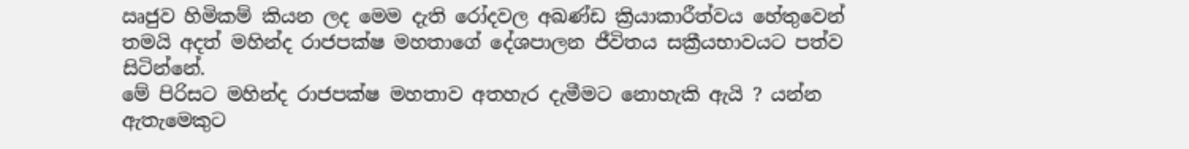ඍජුව හිමිකම් කියන ලද මෙම දැති රෝදවල අඛණ්ඩ ක්‍රියාකාරීත්වය හේතුවෙන් තමයි අදත් මහින්ද රාජපක්ෂ මහතාගේ දේශපාලන ජීවිතය සක්‍රීයභාවයට පත්ව සිටින්නේ.
මේ පිරිසට මහින්ද රාජපක්ෂ මහතාව අතහැර දැමීමට නොහැකි ඇයි ? යන්න ඇතැමෙකුට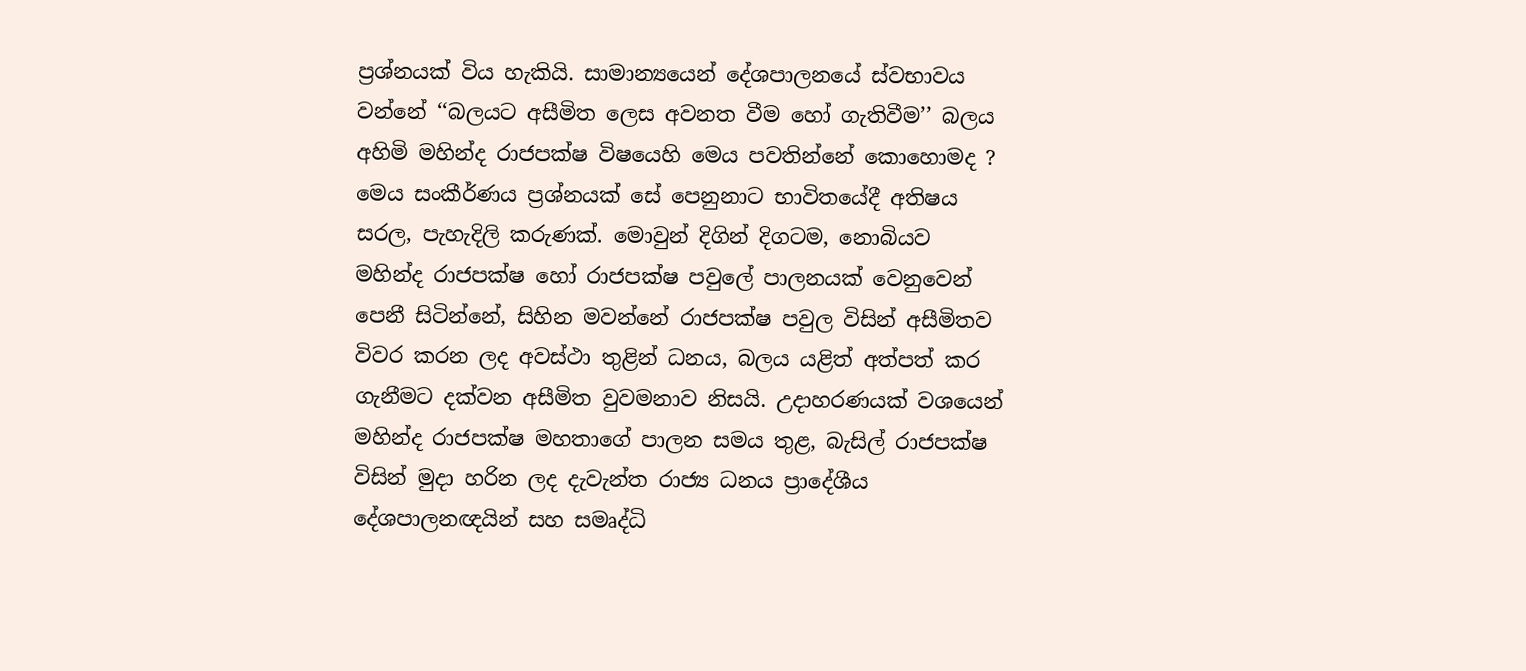ප්‍රශ්නයක් විය හැකියි. සාමාන්‍යයෙන් දේශපාලනයේ ස්වභාවය වන්නේ ‘‘බලයට අසීමිත ලෙස අවනත වීම හෝ ගැතිවීම’’ බලය අහිමි මහින්ද රාජපක්ෂ විෂයෙහි මෙය පවතින්නේ කොහොමද ?
මෙය සංකීර්ණය ප්‍රශ්නයක් සේ පෙනුනාට භාවිතයේදී අතිෂය සරල, පැහැදිලි කරුණක්. මොවුන් දිගින් දිගටම, නොබියව මහින්ද රාජපක්ෂ හෝ රාජපක්ෂ පවුලේ පාලනයක් වෙනුවෙන් පෙනී සිටින්නේ, සිහින මවන්නේ රාජපක්ෂ පවුල විසින් අසීමිතව විවර කරන ලද අවස්ථා තුළින් ධනය, බලය යළිත් අත්පත් කර ගැනීමට දක්වන අසීමිත වුවමනාව නිසයි. උදාහරණයක් වශයෙන් මහින්ද රාජපක්ෂ මහතාගේ පාලන සමය තුළ, බැසිල් රාජපක්ෂ විසින් මුදා හරින ලද දැවැන්ත රාජ්‍ය ධනය ප්‍රාදේශීය දේශපාලනඥයින් සහ සමෘද්ධි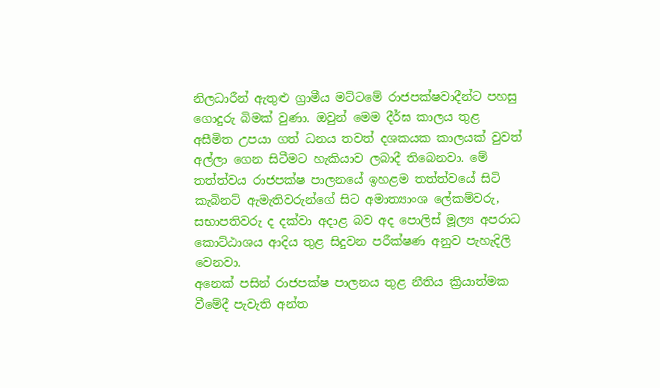නිලධාරීන් ඇතුළු ග්‍රාමීය මට්ටමේ රාජපක්ෂවාදීන්ට පහසු ගොදුරු බිමක් වුණා. ඔවුන් මෙම දීර්ඝ කාලය තුළ අසීමිත උපයා ගත් ධනය තවත් දශකයක කාලයක් වුවත් අල්ලා ගෙන සිටීමට හැකියාව ලබාදී තිබෙනවා. මේ තත්ත්වය රාජපක්ෂ පාලනයේ ඉහළම තත්ත්වයේ සිටි කැබිනට් ඇමැතිවරුන්ගේ සිට අමාත්‍යාංශ ලේකම්වරු, සභාපතිවරු ද දක්වා අදාළ බව අද පොලිස් මූල්‍ය අපරාධ කොට්ඨාශය ආදිය තුළ සිදුවන පරීක්ෂණ අනුව පැහැදිලි වෙනවා.
අනෙක් පසින් රාජපක්ෂ පාලනය තුළ නීතිය ක්‍රියාත්මක වීමේදී පැවැති අන්ත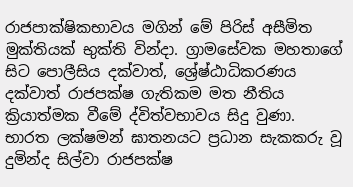රාජපාක්ෂිකභාවය මගින් මේ පිරිස් අසීමිත මුක්තියක් භුක්ති වින්දා. ග්‍රාමසේවක මහතාගේ සිට පොලීසිය දක්වාත්, ශ්‍රේෂ්ඨාධිකරණය දක්වාත් රාජපක්ෂ ගැතිකම මත නීතිය ක්‍රියාත්මක වීමේ ද්විත්වභාවය සිදු වුණා. භාරත ලක්ෂමන් ඝාතනයට ප්‍රධාන සැකකරු වූ දුමින්ද සිල්වා රාජපක්ෂ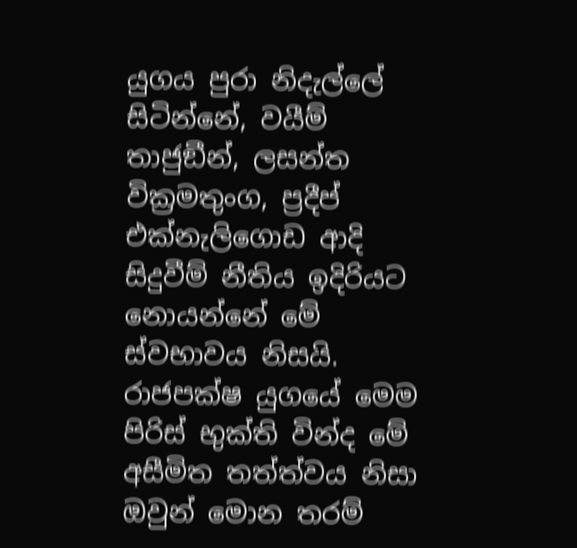යුගය පුරා නිදැල්ලේ සිටින්නේ, වයීම් තාජුඞීන්, ලසන්ත වික්‍රමතුංග, ප්‍රදීප් එක්නැලිගොඩ ආදි සිදුවීම් නීතිය ඉදිරියට නොයන්නේ මේ ස්වභාවය නිසයි. රාජපක්ෂ යුගයේ මෙම පිරිස් භුක්ති වින්ද මේ අසීමිත තත්ත්වය නිසා ඔවුන් මොන තරම්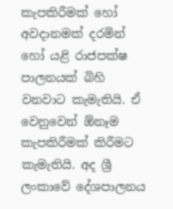කැපකිරීමක් හෝ අවදානමක් දරමින් හෝ යළි රාජපක්ෂ පාලනයක් බිහි වනවාට කැමැතියි. ඒ වෙනුවෙන් ඕනෑම කැපකිරීමක් කිරීමට කැමැතියි. අද ශ්‍රී ලංකාවේ දේශපාලනය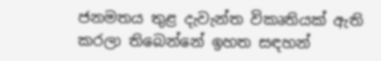ජනමතය තුළ දැවැන්ත විකෘතියක් ඇති කරලා තිබෙන්නේ ඉහත සඳහන්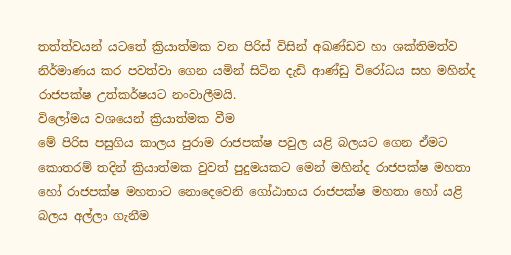තත්ත්වයන් යටතේ ක්‍රියාත්මක වන පිරිස් විසින් අඛණ්ඩව හා ශක්තිමත්ව නිර්මාණය කර පවත්වා ගෙන යමින් සිටින දැඩි ආණ්ඩු විරෝධය සහ මහින්ද රාජපක්ෂ උත්කර්ෂයට නංවාලීමයි.
විලෝමය වශයෙන් ක්‍රියාත්මක වීම
මේ පිරිස පසුගිය කාලය පුරාම රාජපක්ෂ පවුල යළි බලයට ගෙන ඒමට කොතරම් තදින් ක්‍රියාත්මක වුවත් පුදුමයකට මෙන් මහින්ද රාජපක්ෂ මහතා හෝ රාජපක්ෂ මහතාට නොදෙවෙනි ගෝඨාභය රාජපක්ෂ මහතා හෝ යළි බලය අල්ලා ගැනීම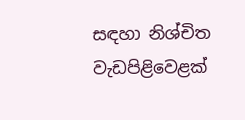සඳහා නිශ්චිත වැඩපිළිවෙළක්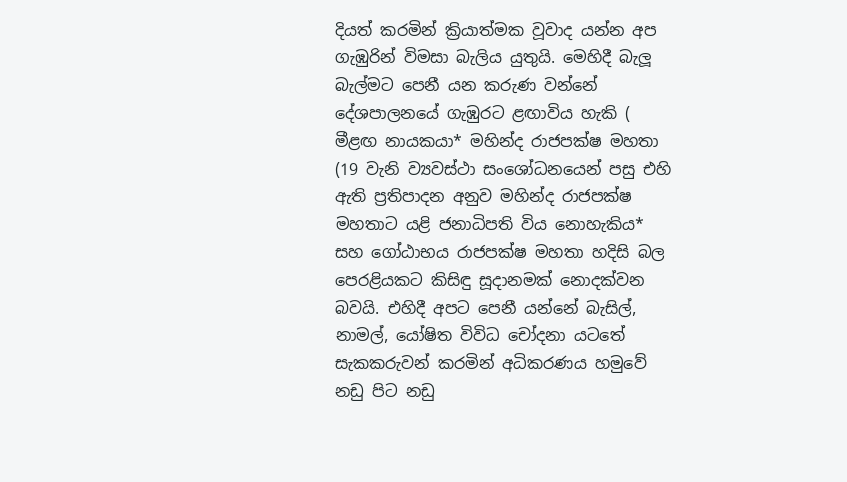දියත් කරමින් ක්‍රියාත්මක වූවාද යන්න අප ගැඹුරින් විමසා බැලිය යුතුයි. මෙහිදී බැලූ බැල්මට පෙනී යන කරුණ වන්නේ දේශපාලනයේ ගැඹුරට ළඟාවිය හැකි ( මීළඟ නායකයා* මහින්ද රාජපක්ෂ මහතා (19 වැනි ව්‍යවස්ථා සංශෝධනයෙන් පසු එහි ඇති ප්‍රතිපාදන අනුව මහින්ද රාජපක්ෂ මහතාට යළි ජනාධිපති විය නොහැකිය* සහ ගෝඨාභය රාජපක්ෂ මහතා හදිසි බල පෙරළියකට කිසිඳු සූදානමක් නොදක්වන බවයි. එහිදී අපට පෙනී යන්නේ බැසිල්, නාමල්, යෝෂිත විවිධ චෝදනා යටතේ සැකකරුවන් කරමින් අධිකරණය හමුවේ නඩු පිට නඩු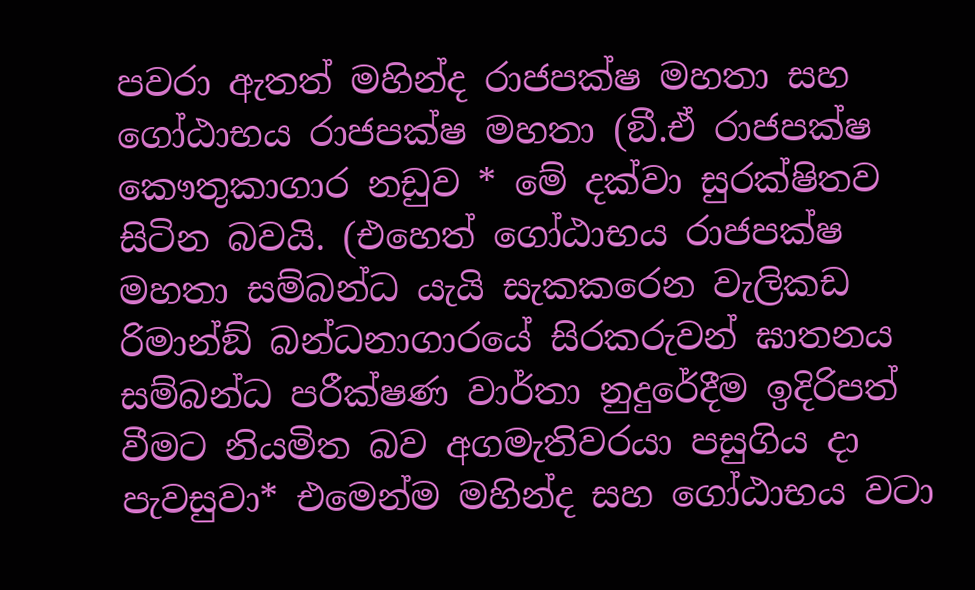පවරා ඇතත් මහින්ද රාජපක්ෂ මහතා සහ ගෝඨාභය රාජපක්ෂ මහතා (ඞී.ඒ රාජපක්ෂ කෞතුකාගාර නඩුව * මේ දක්වා සුරක්ෂිතව සිටින බවයි. (එහෙත් ගෝඨාභය රාජපක්ෂ මහතා සම්බන්ධ යැයි සැකකරෙන වැලිකඩ රිමාන්ඞ් බන්ධනාගාරයේ සිරකරුවන් ඝාතනය සම්බන්ධ පරීක්ෂණ වාර්තා නුදුරේදීම ඉදිරිපත් වීමට නියමිත බව අගමැතිවරයා පසුගිය දා පැවසුවා* එමෙන්ම මහින්ද සහ ගෝඨාභය වටා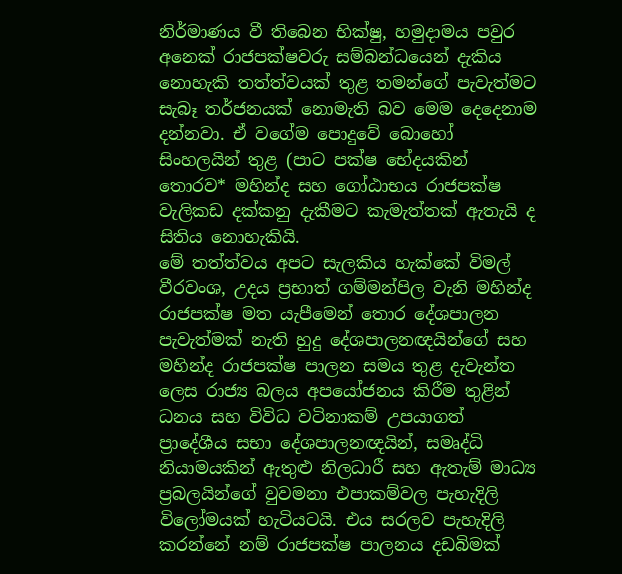නිර්මාණය වී තිබෙන භික්ෂු, හමුදාමය පවුර අනෙක් රාජපක්ෂවරු සම්බන්ධයෙන් දැකිය නොහැකි තත්ත්වයක් තුළ තමන්ගේ පැවැත්මට සැබෑ තර්ජනයක් නොමැති බව මෙම දෙදෙනාම දන්නවා. ඒ වගේම පොදුවේ බොහෝ සිංහලයින් තුළ (පාට පක්ෂ භේදයකින් තොරව* මහින්ද සහ ගෝඨාභය රාජපක්ෂ වැලිකඩ දක්කනු දැකීමට කැමැත්තක් ඇතැයි ද සිතිය නොහැකියි.
මේ තත්ත්වය අපට සැලකිය හැක්කේ විමල් වීරවංශ, උදය ප්‍රභාත් ගම්මන්පිල වැනි මහින්ද රාජපක්ෂ මත යැපීමෙන් තොර දේශපාලන පැවැත්මක් නැති හුදු දේශපාලනඥයින්ගේ සහ මහින්ද රාජපක්ෂ පාලන සමය තුළ දැවැන්ත ලෙස රාජ්‍ය බලය අපයෝජනය කිරීම තුළින් ධනය සහ විවිධ වටිනාකම් උපයාගත් ප්‍රාදේශීය සභා දේශපාලනඥයින්, සමෘද්ධි නියාමයකින් ඇතුළු නිලධාරී සහ ඇතැම් මාධ්‍ය ප්‍රබලයින්ගේ වුවමනා එපාකම්වල පැහැදිලි විලෝමයක් හැටියටයි. එය සරලව පැහැදිලි කරන්නේ නම් රාජපක්ෂ පාලනය දඩබිමක්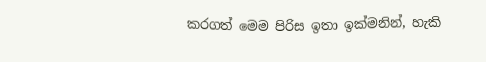කරගත් මෙම පිරිස ඉතා ඉක්මනින්, හැකි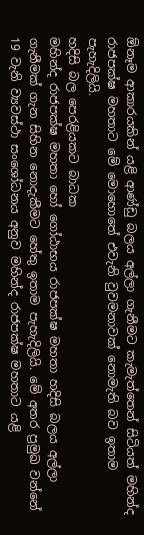ඕනෑම ආකාරයකින් යළි ආණ්ඩු බලය අල්ලා ගැනීමට කැමැත්තෙන් සිටියත් මහින්ද රාජපක්ෂ මහතාට මේ මොහොතේ එවැනි වුවමනාවක් නොමැති බව ඉතාම පැහැදිලියි.
හදිසි බල පෙරළියකට බාධක
මහින්ද රාජපක්ෂ මහතා හෝ ගෝඨාභය රාජපක්ෂ මහතා හදිසි බලය අල්ලා ගැනීමක් ගැන සිහින නොදැකීමට හේතු ඉතාම පැහැදිලියි. මේ අතර ප්‍රමුඛ වන්නේ 19 වැනි ව්‍යවස්ථා සංශෝධනය අනුව මහින්ද රාජපක්ෂ මහතාට යළි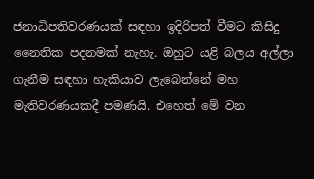ජනාධිපතිවරණයක් සඳහා ඉදිරිපත් වීමට කිසිදු නෛතික පදනමක් නැහැ. ඔහුට යළි බලය අල්ලා ගැනීම සඳහා හැකියාව ලැබෙන්නේ මහ මැතිවරණයකදී පමණයි. එහෙත් මේ වන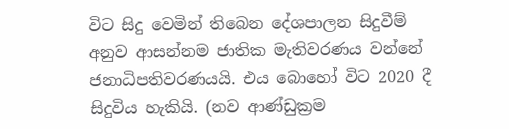විට සිදු වෙමින් තිබෙන දේශපාලන සිදුවීම් අනුව ආසන්නම ජාතික මැතිවරණය වන්නේ ජනාධිපතිවරණයයි. එය බොහෝ විට 2020 දී සිදුවිය හැකියි. (නව ආණ්ඩුක්‍රම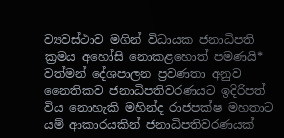ව්‍යවස්ථාව මගින් විධායක ජනාධිපති ක්‍රමය අහෝසි නොකළහොත් පමණයි* වත්මන් දේශපාලන ප්‍රවණතා අනුව නෛතිකව ජනාධිපතිවරණයට ඉදිරිපත් විය නොහැකි මහින්ද රාජපක්ෂ මහතාට යම් ආකාරයකින් ජනාධිපතිවරණයක්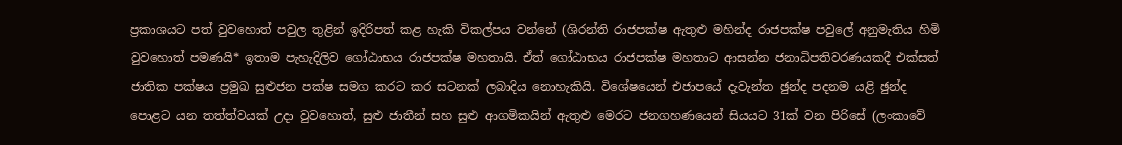ප්‍රකාශයට පත් වුවහොත් පවුල තුළින් ඉදිරිපත් කළ හැකි විකල්පය වන්නේ (ශිරන්ති රාජපක්ෂ ඇතුළු මහින්ද රාජපක්ෂ පවුලේ අනුමැතිය හිමි වුවහොත් පමණයි* ඉතාම පැහැදිලිව ගෝඨාභය රාජපක්ෂ මහතායි. ඒත් ගෝඨාභය රාජපක්ෂ මහතාට ආසන්න ජනාධිපතිවරණයකදී එක්සත් ජාතික පක්ෂය ප්‍රමුඛ සුළුජන පක්ෂ සමග කරට කර සටනක් ලබාදිය නොහැකියි. විශේෂයෙන් එජාපයේ දැවැන්ත ඡුන්ද පදනම යළි ඡුන්ද පොළට යන තත්ත්වයක් උදා වුවහොත්, සුළු ජාතීන් සහ සුළු ආගමිකයින් ඇතුළු මෙරට ජනගහණයෙන් සියයට 31ක් වන පිරිසේ (ලංකාවේ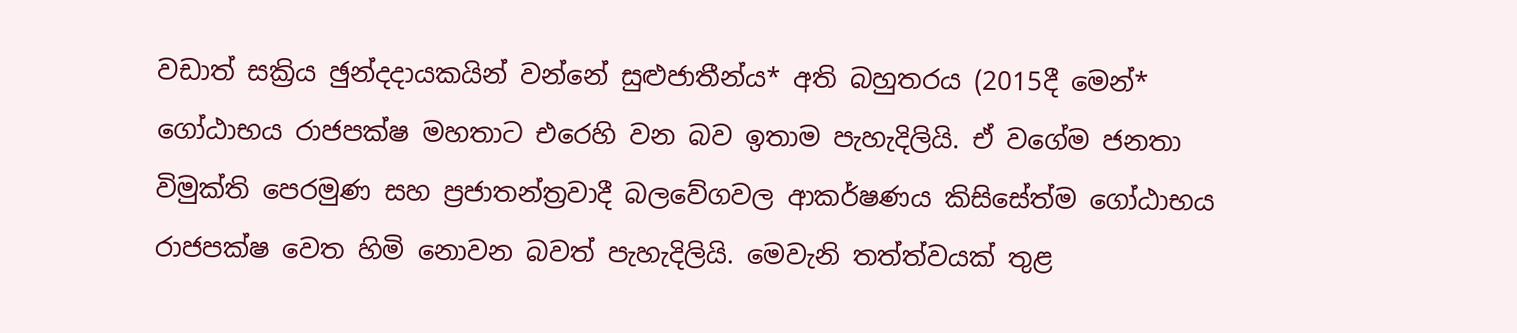වඩාත් සක්‍රිය ඡුන්දදායකයින් වන්නේ සුළුජාතීන්ය* අති බහුතරය (2015දී මෙන්* ගෝඨාභය රාජපක්ෂ මහතාට එරෙහි වන බව ඉතාම පැහැදිලියි. ඒ වගේම ජනතා විමුක්ති පෙරමුණ සහ ප්‍රජාතන්ත්‍රවාදී බලවේගවල ආකර්ෂණය කිසිසේත්ම ගෝඨාභය රාජපක්ෂ වෙත හිමි නොවන බවත් පැහැදිලියි. මෙවැනි තත්ත්වයක් තුළ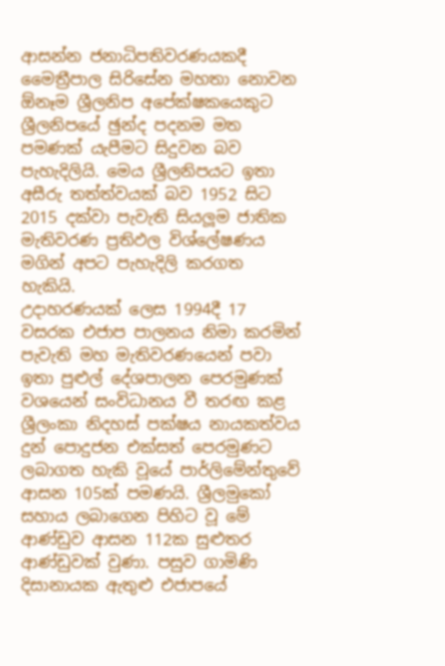ආසන්න ජනාධිපතිවරණයකදී මෛත්‍රීපාල සිරිසේන මහතා නොවන ඕනෑම ශ්‍රීලනිප අපේක්ෂකයෙකුට ශ්‍රීලනිපයේ ඡුන්ද පදනම මත පමණක් යැපීමට සිදුවන බව පැහැදිලියි. මෙය ශ්‍රීලනිපයට ඉතා අසීරු තත්ත්වයක් බව 1952 සිට 2015 දක්වා පැවැති සියලූම ජාතික මැතිවරණ ප්‍රතිඵල විශ්ලේෂණය මගින් අපට පැහැදිලි කරගත හැකියි.
උදාහරණයක් ලෙස 1994දී 17 වසරක එජාප පාලනය නිමා කරමින් පැවැති මහ මැතිවරණයෙන් පවා ඉතා පුළුල් දේශපාලන පෙරමුණක් වශයෙන් සංවිධානය වී තරඟ කළ ශ්‍රීලංකා නිදහස් පක්ෂය නායකත්වය දුන් පොදුජන එක්සත් පෙරමුණට ලබාගත හැකි වූයේ පාර්ලිමේන්තුවේ ආසන 105ක් පමණයි. ශ්‍රීලමුකෝ සහාය ලබාගෙන පිහිට වූ මේ ආණ්ඩුව ආසන 112ක සුළුතර ආණ්ඩුවක් වුණා. පසුව ගාමිණි දිසානායක ඇතුළු එජාපයේ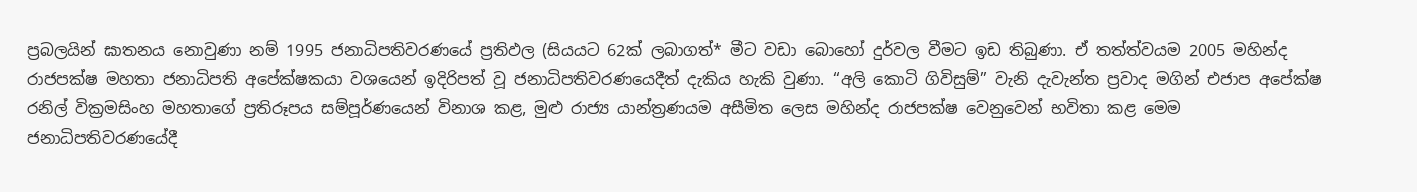ප්‍රබලයින් ඝාතනය නොවුණා නම් 1995 ජනාධිපතිවරණයේ ප්‍රතිඵල (සියයට 62ක් ලබාගත්* මීට වඩා බොහෝ දුර්වල වීමට ඉඩ තිබුණා. ඒ තත්ත්වයම 2005 මහින්ද රාජපක්ෂ මහතා ජනාධිපති අපේක්ෂකයා වශයෙන් ඉදිරිපත් වූ ජනාධිපතිවරණයෙදීත් දැකිය හැකි වුණා. ‘‘අලි කොටි ගිවිසුම්’’ වැනි දැවැන්ත ප්‍රවාද මගින් එජාප අපේක්ෂ රනිල් වික්‍රමසිංහ මහතාගේ ප්‍රතිරූපය සම්පූර්ණයෙන් විනාශ කළ, මුළු රාජ්‍ය යාන්ත්‍රණයම අසීමිත ලෙස මහින්ද රාජපක්ෂ වෙනුවෙන් භවිතා කළ මෙම ජනාධිපතිවරණයේදී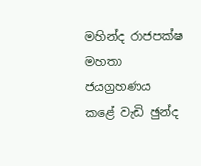මහින්ද රාජපක්ෂ මහතා ජයග්‍රහණය කළේ වැඩි ඡුන්ද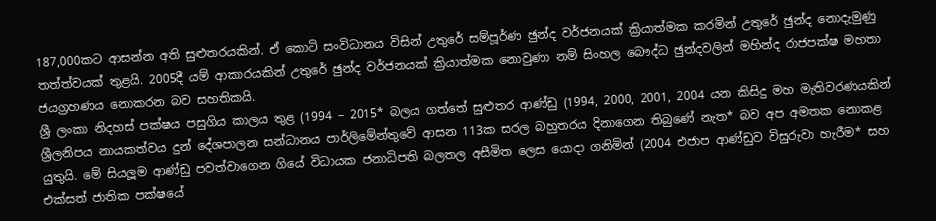187,000කට ආසන්න අති සුළුතරයකින්. ඒ කොටි සංවිධානය විසින් උතුරේ සම්පූර්ණ ඡුන්ද වර්ජනයක් ක්‍රියාත්මක කරමින් උතුරේ ඡුන්ද නොදැමුණු තත්ත්වයක් තුළයි. 2005දී යම් ආකාරයකින් උතුරේ ඡුන්ද වර්ජනයක් ක්‍රියාත්මක නොවුණා නම් සිංහල බෞද්ධ ඡුන්දවලින් මහින්ද රාජපක්ෂ මහතා ජයග්‍රහණය නොකරන බව සහතිකයි.
ශ්‍රී ලංකා නිදහස් පක්ෂය පසුගිය කාලය තුළ (1994 – 2015* බලය ගත්තේ සුළුතර ආණ්ඩු (1994, 2000, 2001, 2004 යන කිසිදු මහ මැතිවරණයකින් ශ්‍රීලනිපය නායකත්වය දුන් දේශපාලන සන්ධානය පාර්ලිමේන්තුවේ ආසන 113ක සරල බහුතරය දිනාගෙන තිබුණේ නැත* බව අප අමතක නොකළ යුතුයි. මේ සියලූම ආණ්ඩු පවත්වාගෙන ගියේ විධායක ජනාධිපති බලතල අසීමිත ලෙස යොදා ගනිමින් (2004 එජාප ආණ්ඩුව විසුරුවා හැරීම* සහ එක්සත් ජාතික පක්ෂයේ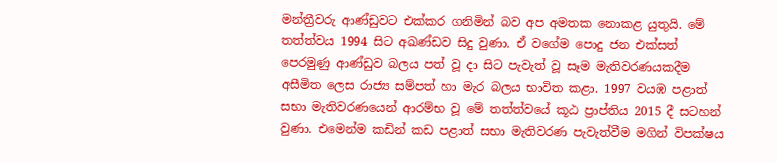මන්ත්‍රීවරු ආණ්ඩුවට එක්කර ගනිමින් බව අප අමතක නොකළ යුතුයි. මේ තත්ත්වය 1994 සිට අඛණ්ඩව සිදු වුණා. ඒ වගේම පොදු ජන එක්සත් පෙරමුණු ආණ්ඩුව බලය පත් වූ දා සිට පැවැත් වූ සෑම මැතිවරණයකදීම අසීමිත ලෙස රාජ්‍ය සම්පත් හා මැර බලය භාවිත කළා. 1997 වයඹ පළාත් සභා මැතිවරණයෙන් ආරම්භ වූ මේ තත්ත්වයේ කූඨ ප්‍රාප්තිය 2015 දී සටහන් වුණා. එමෙන්ම කඩින් කඩ පළාත් සභා මැතිවරණ පැවැත්වීම මගින් විපක්ෂය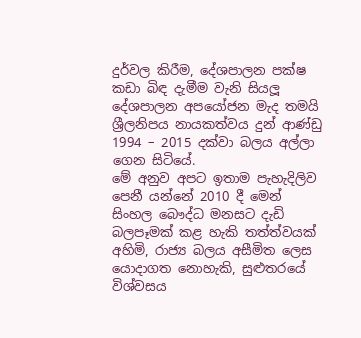දුර්වල කිරීම, දේශපාලන පක්ෂ කඩා බිඳ දැමීම වැනි සියලූ දේශපාලන අපයෝජන මැද තමයි ශ්‍රීලනිපය නායකත්වය දුන් ආණ්ඩු 1994 – 2015 දක්වා බලය අල්ලා ගෙන සිටියේ.
මේ අනුව අපට ඉතාම පැහැදිලිව පෙනී යන්නේ 2010 දී මෙන් සිංහල බෞද්ධ මනසට දැඩි බලපෑමක් කළ හැකි තත්ත්වයක් අහිමි, රාජ්‍ය බලය අසීමිත ලෙස යොදාගත නොහැකි, සුළුතරයේ විශ්වසය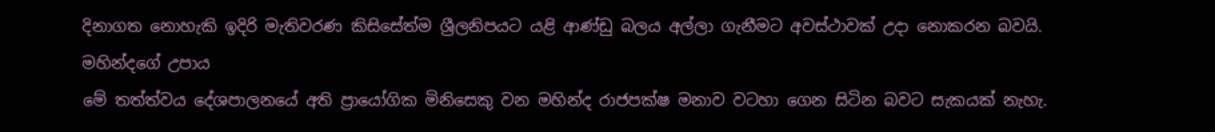දිනාගත නොහැකි ඉදිරි මැතිවරණ කිසිසේත්ම ශ්‍රීලනිපයට යළි ආණ්ඩු බලය අල්ලා ගැනීමට අවස්ථාවක් උදා නොකරන බවයි.
මහින්දගේ උපාය
මේ තත්ත්වය දේශපාලනයේ අති ප්‍රායෝගික මිනිසෙකු වන මහින්ද රාජපක්ෂ මනාව වටහා ගෙන සිටින බවට සැකයක් නැහැ.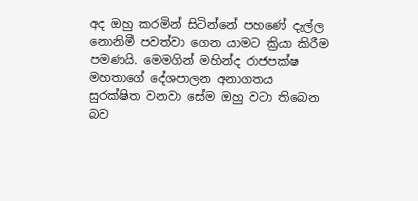අද ඔහු කරමින් සිටින්නේ පහණේ දැල්ල නොනිමී පවත්වා ගෙන යාමට ක්‍රියා කිරීම පමණයි. මෙමගින් මහින්ද රාජපක්ෂ මහතාගේ දේශපාලන අනාගතය සුරක්ෂිත වනවා සේම ඔහු වටා තිබෙන බව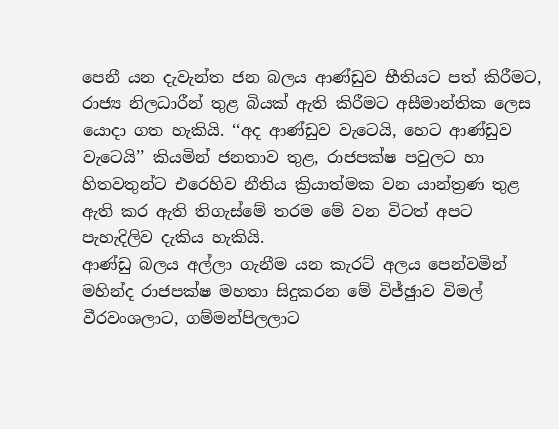පෙනී යන දැවැන්ත ජන බලය ආණ්ඩුව භීතියට පත් කිරීමට, රාජ්‍ය නිලධාරීන් තුළ බියක් ඇති කිරීමට අසීමාන්තික ලෙස යොදා ගත හැකියි. ‘‘අද ආණ්ඩුව වැටෙයි, හෙට ආණ්ඩුව වැටෙයි’’ කියමින් ජනතාව තුළ, රාජපක්ෂ පවුලට හා හිතවතුන්ට එරෙහිව නීතිය ක්‍රියාත්මක වන යාන්ත්‍රණ තුළ ඇති කර ඇති තිගැස්මේ තරම මේ වන විටත් අපට පැහැදිලිව දැකිය හැකියි.
ආණ්ඩු බලය අල්ලා ගැනීම යන කැරට් අලය පෙන්වමින් මහින්ද රාජපක්ෂ මහතා සිදුකරන මේ විජ්ඡුාව විමල් වීරවංශලාට, ගම්මන්පිලලාට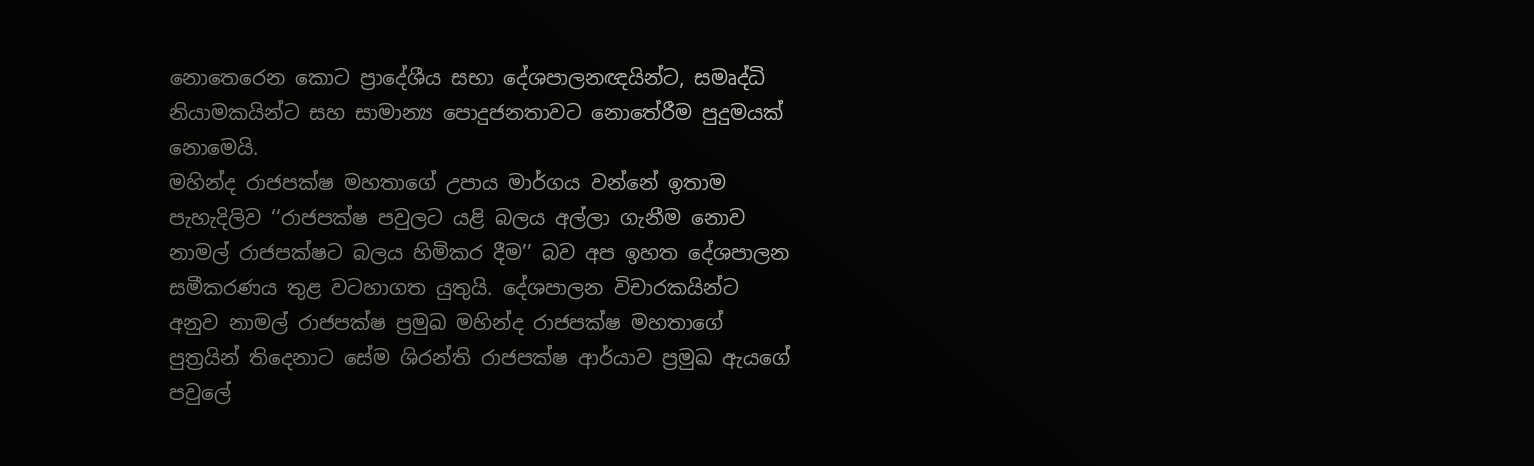නොතෙරෙන කොට ප්‍රාදේශීය සභා දේශපාලනඥයින්ට, සමෘද්ධි නියාමකයින්ට සහ සාමාන්‍ය පොදුජනතාවට නොතේරීම පුදුමයක් නොමෙයි.
මහින්ද රාජපක්ෂ මහතාගේ උපාය මාර්ගය වන්නේ ඉතාම පැහැදිලිව ‘‘රාජපක්ෂ පවුලට යළි බලය අල්ලා ගැනීම නොව නාමල් රාජපක්ෂට බලය හිමිකර දීම’’ බව අප ඉහත දේශපාලන සමීකරණය තුළ වටහාගත යුතුයි. දේශපාලන විචාරකයින්ට අනුව නාමල් රාජපක්ෂ ප්‍රමුඛ මහින්ද රාජපක්ෂ මහතාගේ පුත්‍රයින් තිදෙනාට සේම ශිරන්ති රාජපක්ෂ ආර්යාව ප්‍රමුඛ ඇයගේ පවුලේ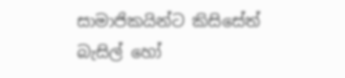සාමාජිකයින්ට කිසිසේත් බැසිල් හෝ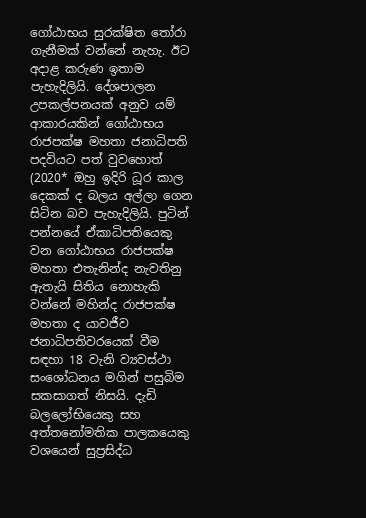ගෝඨාභය සුරක්ෂිත තෝරා ගැනීමක් වන්නේ නැහැ. ඊට අදාළ කරුණ ඉතාම පැහැදිලියි. දේශපාලන උපකල්පනයක් අනුව යම් ආකාරයකින් ගෝඨාභය රාජපක්ෂ මහතා ජනාධිපති පදවියට පත් වුවහොත් (2020* ඔහු ඉදිරි ධූර කාල දෙකක් ද බලය අල්ලා ගෙන සිටින බව පැහැදිලියි. පුටින් පන්නයේ ඒකාධිපතියෙකු වන ගෝඨාභය රාජපක්ෂ මහතා එතැනින්ද නැවතිනු ඇතැයි සිතිය නොහැකි වන්නේ මහින්ද රාජපක්ෂ මහතා ද යාවජීව ජනාධිපතිවරයෙක් වීම සඳහා 18 වැනි ව්‍යවස්ථා සංශෝධනය මගින් පසුබිම සකසාගත් නිසයි. දැඩි බලලෝභියෙකු සහ අත්තනෝමතික පාලකයෙකු වශයෙන් සුප්‍රසිද්ධ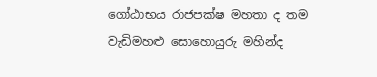ගෝඨාභය රාජපක්ෂ මහතා ද තම වැඩිමහළු සොහොයුරු මහින්ද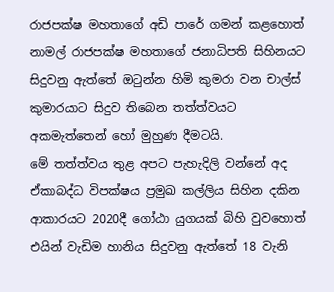රාජපක්ෂ මහතාගේ අඩි පාරේ ගමන් කළහොත් නාමල් රාජපක්ෂ මහතාගේ ජනාධිපති සිහිනයට සිදුවනු ඇත්තේ ඔටුන්න හිමි කුමරා වන චාල්ස් කුමාරයාට සිදුව තිබෙන තත්ත්වයට අකමැත්තෙන් හෝ මුහුණ දීමටයි.
මේ තත්ත්වය තුළ අපට පැහැදිලි වන්නේ අද ඒකාබද්ධ විපක්ෂය ප්‍රමුඛ කල්ලිය සිහින දකින ආකාරයට 2020දී ගෝඨා යුගයක් බිහි වුවහොත් එයින් වැඩිම හානිය සිදුවනු ඇත්තේ 18 වැනි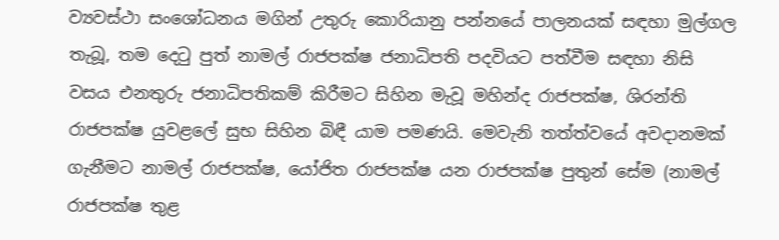ව්‍යවස්ථා සංශෝධනය මගින් උතුරු කොරියානු පන්නයේ පාලනයක් සඳහා මුල්ගල තැබූ, තම දෙටු පුත් නාමල් රාජපක්ෂ ජනාධිපති පදවියට පත්වීම සඳහා නිසි වසය එනතුරු ජනාධිපතිකම් කිරීමට සිහින මැවූ මහින්ද රාජපක්ෂ, ශිරන්ති රාජපක්ෂ යුවළලේ සුභ සිහින බිඳී යාම පමණයි. මෙවැනි තත්ත්වයේ අවදානමක් ගැනීමට නාමල් රාජපක්ෂ, යෝජිත රාජපක්ෂ යන රාජපක්ෂ පුතුන් සේම (නාමල් රාජපක්ෂ තුළ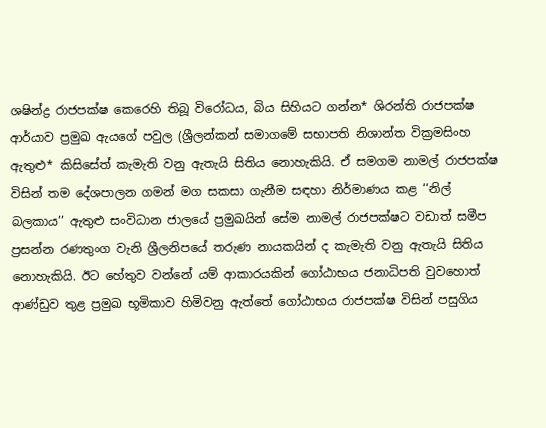ශෂින්ද්‍ර රාජපක්ෂ කෙරෙහි තිබූ විරෝධය, බිය සිහියට ගන්න* ශිරන්ති රාජපක්ෂ ආර්යාව ප්‍රමුඛ ඇයගේ පවුල (ශ්‍රීලන්කන් සමාගමේ සභාපති නිශාන්ත වික්‍රමසිංහ ඇතුළු* කිසිසේත් කැමැති වනු ඇතැයි සිතිය නොහැකියි. ඒ සමගම නාමල් රාජපක්ෂ විසින් තම දේශපාලන ගමන් මග සකසා ගැනීම සඳහා නිර්මාණය කළ ‘‘නිල් බලකාය’’ ඇතුළු සංවිධාන ජාලයේ ප්‍රමුඛයින් සේම නාමල් රාජපක්ෂට වඩාත් සමීප ප්‍රසන්න රණතුංග වැනි ශ්‍රීලනිපයේ තරුණ නායකයින් ද කැමැති වනු ඇතැයි සිතිය නොහැකියි. ඊට හේතුව වන්නේ යම් ආකාරයකින් ගෝඨාභය ජනාධිපති වුවහොත් ආණ්ඩුව තුළ ප්‍රමුඛ භූමිකාව හිමිවනු ඇත්තේ ගෝඨාභය රාජපක්ෂ විසින් පසුගිය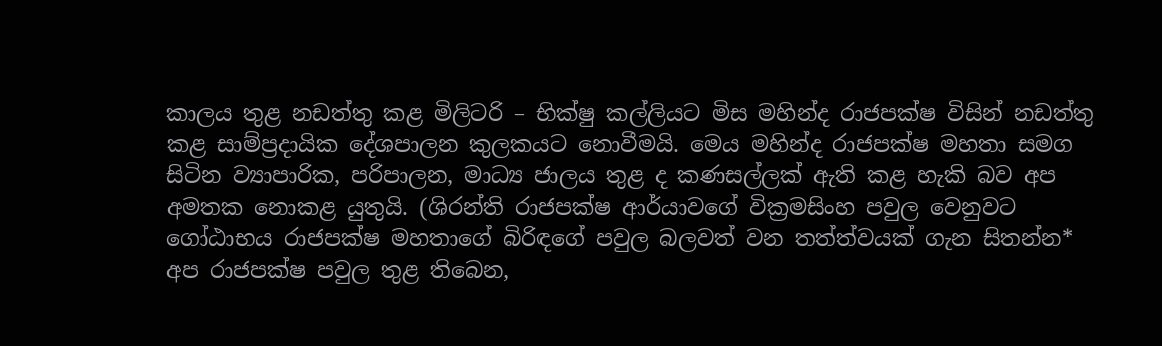කාලය තුළ නඩත්තු කළ මිලිටරි – භික්ෂු කල්ලියට මිස මහින්ද රාජපක්ෂ විසින් නඩත්තු කළ සාම්ප්‍රදායික දේශපාලන කුලකයට නොවීමයි. මෙය මහින්ද රාජපක්ෂ මහතා සමග සිටින ව්‍යාපාරික, පරිපාලන, මාධ්‍ය ජාලය තුළ ද කණසල්ලක් ඇති කළ හැකි බව අප අමතක නොකළ යුතුයි. (ශිරන්ති රාජපක්ෂ ආර්යාවගේ වික්‍රමසිංහ පවුල වෙනුවට ගෝඨාභය රාජපක්ෂ මහතාගේ බිරිඳගේ පවුල බලවත් වන තත්ත්වයක් ගැන සිතන්න*
අප රාජපක්ෂ පවුල තුළ තිබෙන,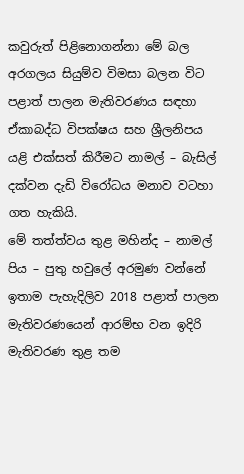කවුරුත් පිළිනොගන්නා මේ බල අරගලය සියුම්ව විමසා බලන විට පළාත් පාලන මැතිවරණය සඳහා ඒකාබද්ධ විපක්ෂය සහ ශ්‍රීලනිපය යළි එක්සත් කිරීමට නාමල් – බැසිල් දක්වන දැඩි විරෝධය මනාව වටහා ගත හැකියි.
මේ තත්ත්වය තුළ මහින්ද – නාමල් පිය – පුතු හවුලේ අරමුණ වන්නේ ඉතාම පැහැදිලිව 2018 පළාත් පාලන මැතිවරණයෙන් ආරම්භ වන ඉදිරි මැතිවරණ තුළ තම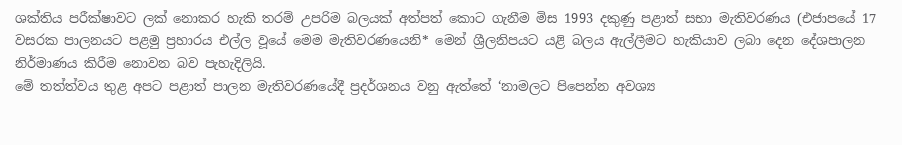ශක්තිය පරීක්ෂාවට ලක් නොකර හැකි තරම් උපරිම බලයක් අත්පත් කොට ගැනීම මිස 1993 දකුණු පළාත් සභා මැතිවරණය (එජාපයේ 17 වසරක පාලනයට පළමු ප්‍රහාරය එල්ල වූයේ මෙම මැතිවරණයෙනි* මෙන් ශ්‍රීලනිපයට යළි බලය ඇල්ලීමට හැකියාව ලබා දෙන දේශපාලන නිර්මාණය කිරීම නොවන බව පැහැදිලියි.
මේ තත්ත්වය තුළ අපට පළාත් පාලන මැතිවරණයේදී ප්‍රදර්ශනය වනු ඇත්තේ ‘නාමලට පිපෙන්න අවශ්‍ය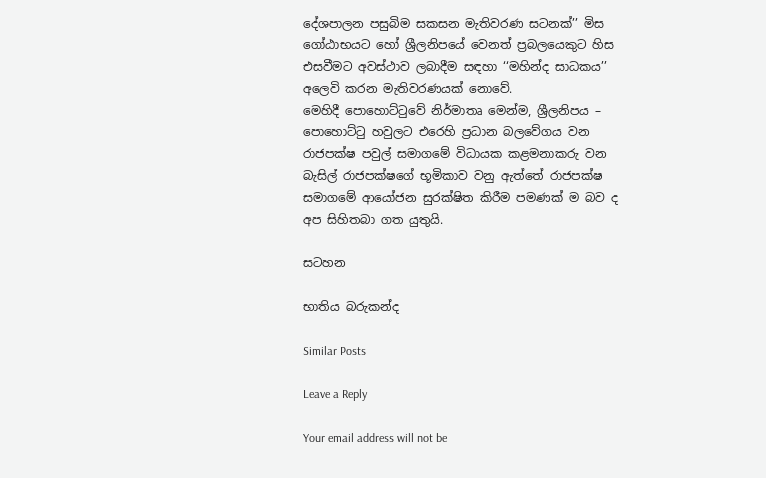දේශපාලන පසුබිම සකසන මැතිවරණ සටනක්’’ මිස ගෝඨාභයට හෝ ශ්‍රීලනිපයේ වෙනත් ප්‍රබලයෙකුට හිස එසවීමට අවස්ථාව ලබාදීම සඳහා ‘‘මහින්ද සාධකය’’ අලෙවි කරන මැතිවරණයක් නොවේ.
මෙහිදී පොහොට්ටුවේ නිර්මාතෘ මෙන්ම, ශ්‍රීලනිපය – පොහොට්ටු හවුලට එරෙහි ප්‍රධාන බලවේගය වන රාජපක්ෂ පවුල් සමාගමේ විධායක කළමනාකරු වන බැසිල් රාජපක්ෂගේ භූමිකාව වනු ඇත්තේ රාජපක්ෂ සමාගමේ ආයෝජන සුරක්ෂිත කිරීම පමණක් ම බව ද අප සිහිතබා ගත යුතුයි.

සටහන

භාතිය බරුකන්ද

Similar Posts

Leave a Reply

Your email address will not be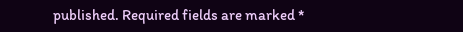published. Required fields are marked *